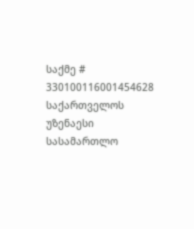საქმე # 330100116001454628
საქართველოს უზენაესი სასამართლო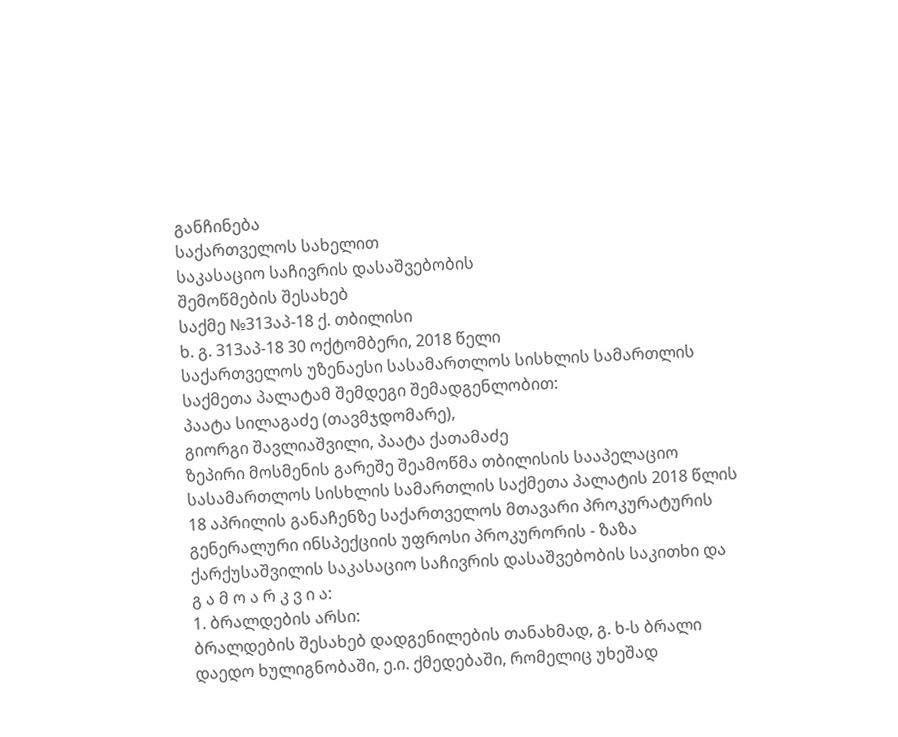განჩინება
საქართველოს სახელით
საკასაციო საჩივრის დასაშვებობის
შემოწმების შესახებ
საქმე №313აპ-18 ქ. თბილისი
ხ. გ. 313აპ-18 30 ოქტომბერი, 2018 წელი
საქართველოს უზენაესი სასამართლოს სისხლის სამართლის საქმეთა პალატამ შემდეგი შემადგენლობით:
პაატა სილაგაძე (თავმჯდომარე),
გიორგი შავლიაშვილი, პაატა ქათამაძე
ზეპირი მოსმენის გარეშე შეამოწმა თბილისის სააპელაციო სასამართლოს სისხლის სამართლის საქმეთა პალატის 2018 წლის 18 აპრილის განაჩენზე საქართველოს მთავარი პროკურატურის გენერალური ინსპექციის უფროსი პროკურორის - ზაზა ქარქუსაშვილის საკასაციო საჩივრის დასაშვებობის საკითხი და
გ ა მ ო ა რ კ ვ ი ა:
1. ბრალდების არსი:
ბრალდების შესახებ დადგენილების თანახმად, გ. ხ-ს ბრალი დაედო ხულიგნობაში, ე.ი. ქმედებაში, რომელიც უხეშად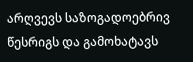არღვევს საზოგადოებრივ წესრიგს და გამოხატავს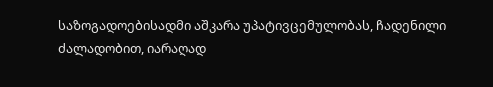საზოგადოებისადმი აშკარა უპატივცემულობას, ჩადენილი ძალადობით, იარაღად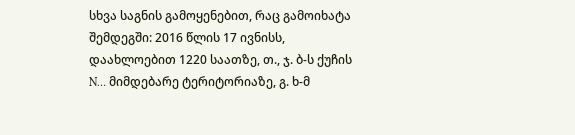სხვა საგნის გამოყენებით, რაც გამოიხატა შემდეგში: 2016 წლის 17 ივნისს, დაახლოებით 1220 საათზე, თ., ჯ. ბ-ს ქუჩის N… მიმდებარე ტერიტორიაზე, გ. ხ-მ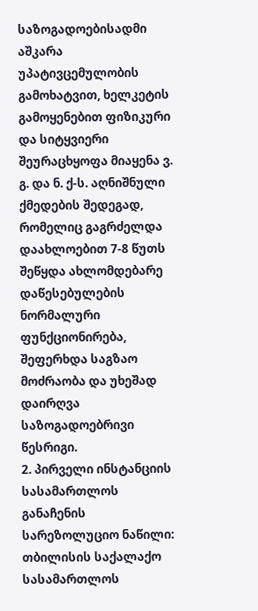საზოგადოებისადმი აშკარა უპატივცემულობის გამოხატვით, ხელკეტის გამოყენებით ფიზიკური და სიტყვიერი შეურაცხყოფა მიაყენა ვ. გ. და ნ. ქ-ს. აღნიშნული ქმედების შედეგად, რომელიც გაგრძელდა დაახლოებით 7-8 წუთს შეწყდა ახლომდებარე დაწესებულების ნორმალური ფუნქციონირება, შეფერხდა საგზაო მოძრაობა და უხეშად დაირღვა საზოგადოებრივი წესრიგი.
2. პირველი ინსტანციის სასამართლოს განაჩენის სარეზოლუციო ნაწილი:
თბილისის საქალაქო სასამართლოს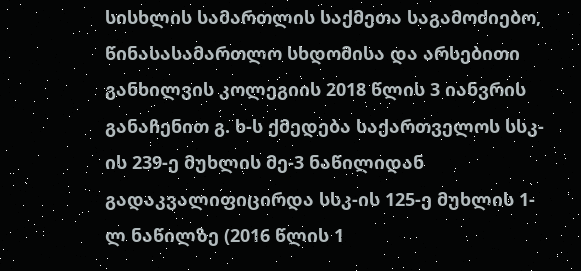სისხლის სამართლის საქმეთა საგამოძიებო, წინასასამართლო სხდომისა და არსებითი განხილვის კოლეგიის 2018 წლის 3 იანვრის განაჩენით გ. ხ-ს ქმედება საქართველოს სსკ-ის 239-ე მუხლის მე-3 ნაწილიდან გადაკვალიფიცირდა სსკ-ის 125-ე მუხლის 1-ლ ნაწილზე (2016 წლის 1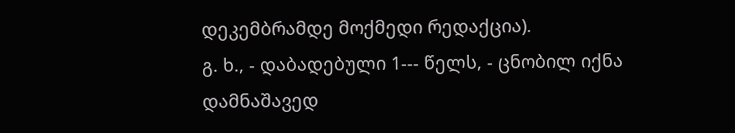დეკემბრამდე მოქმედი რედაქცია).
გ. ხ., - დაბადებული 1--- წელს, - ცნობილ იქნა დამნაშავედ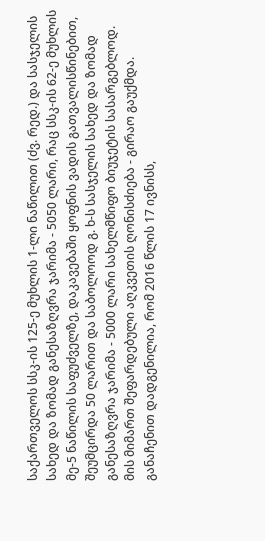საქართველოს სსკ-ის 125-ე მუხლის 1-ლი ნაწილით (ძვ. რედ.) და სასჯელის სახედ და ზომად განესაზღვრა ჯარიმა - 5050 ლარი, რაც სსკ-ის 62-ე მუხლის მე-5 ნაწილის საფუძველზე, დაკავებაში ყოფნის ვადის გათვალისწინებით, შეუმცირდა 50 ლარით და საბოლოოდ გ. ხ-ს სასჯელის სახედ და ზომად განესაზღვრა ჯარიმა - 5000 ლარი სახელმწიფო ბიუჯეტის სასარგებლოდ. მის მიმართ შეფარდებული აღკვეთის ღონისძიება - გირაო გაუქმდა.
განაჩენით დადგენილია, რომ 2016 წლის 17 ივნისს,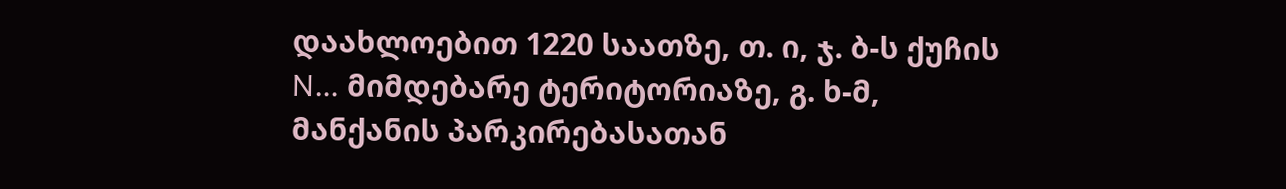დაახლოებით 1220 საათზე, თ. ი, ჯ. ბ-ს ქუჩის N… მიმდებარე ტერიტორიაზე, გ. ხ-მ, მანქანის პარკირებასათან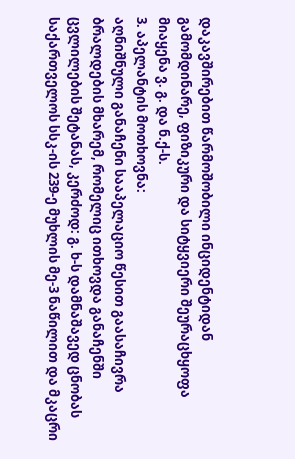დაკავშირებით წარმოშობილი ინციდენტიდან გამომდინარე, ფიზიკური და სიტყვიერი შეურაცხყოფა მიაყენა ვ. გ. და ნ.ქ-ს.
3. აპელანტის მოთხოვნა:
აღნიშნული განაჩენი სააპელაციო წესით გაასაჩივრა ბრალდების მხარემ, რომელიც ითხოვდა განაჩენში ცვლილების შეტანას, კერძოდ: გ. ხ-ს დამნაშავედ ცნობას საქართველოს სსკ-ის 239-ე მუხლის მე-3 ნაწილით და მკაცრი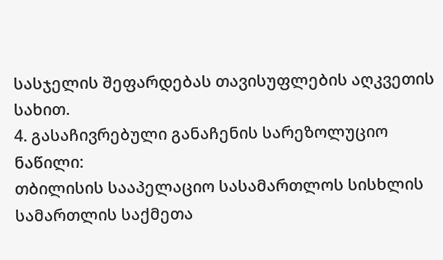სასჯელის შეფარდებას თავისუფლების აღკვეთის სახით.
4. გასაჩივრებული განაჩენის სარეზოლუციო ნაწილი:
თბილისის სააპელაციო სასამართლოს სისხლის სამართლის საქმეთა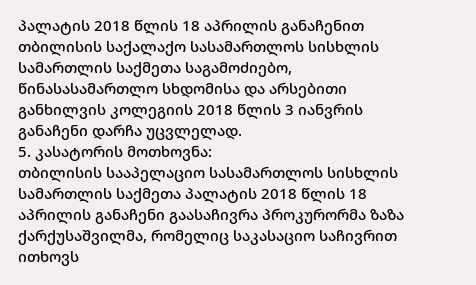პალატის 2018 წლის 18 აპრილის განაჩენით თბილისის საქალაქო სასამართლოს სისხლის სამართლის საქმეთა საგამოძიებო, წინასასამართლო სხდომისა და არსებითი განხილვის კოლეგიის 2018 წლის 3 იანვრის განაჩენი დარჩა უცვლელად.
5. კასატორის მოთხოვნა:
თბილისის სააპელაციო სასამართლოს სისხლის სამართლის საქმეთა პალატის 2018 წლის 18 აპრილის განაჩენი გაასაჩივრა პროკურორმა ზაზა ქარქუსაშვილმა, რომელიც საკასაციო საჩივრით ითხოვს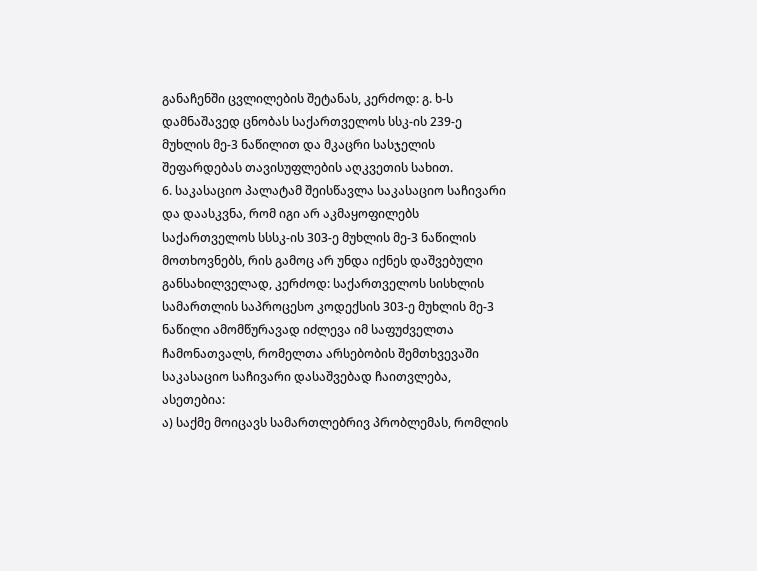განაჩენში ცვლილების შეტანას, კერძოდ: გ. ხ-ს დამნაშავედ ცნობას საქართველოს სსკ-ის 239-ე მუხლის მე-3 ნაწილით და მკაცრი სასჯელის შეფარდებას თავისუფლების აღკვეთის სახით.
6. საკასაციო პალატამ შეისწავლა საკასაციო საჩივარი და დაასკვნა, რომ იგი არ აკმაყოფილებს საქართველოს სსსკ-ის 303-ე მუხლის მე-3 ნაწილის მოთხოვნებს, რის გამოც არ უნდა იქნეს დაშვებული განსახილველად, კერძოდ: საქართველოს სისხლის სამართლის საპროცესო კოდექსის 303-ე მუხლის მე-3 ნაწილი ამომწურავად იძლევა იმ საფუძველთა ჩამონათვალს, რომელთა არსებობის შემთხვევაში საკასაციო საჩივარი დასაშვებად ჩაითვლება, ასეთებია:
ა) საქმე მოიცავს სამართლებრივ პრობლემას, რომლის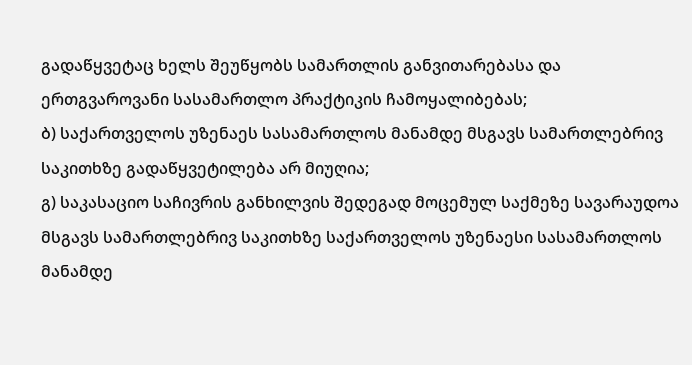გადაწყვეტაც ხელს შეუწყობს სამართლის განვითარებასა და ერთგვაროვანი სასამართლო პრაქტიკის ჩამოყალიბებას;
ბ) საქართველოს უზენაეს სასამართლოს მანამდე მსგავს სამართლებრივ საკითხზე გადაწყვეტილება არ მიუღია;
გ) საკასაციო საჩივრის განხილვის შედეგად მოცემულ საქმეზე სავარაუდოა მსგავს სამართლებრივ საკითხზე საქართველოს უზენაესი სასამართლოს მანამდე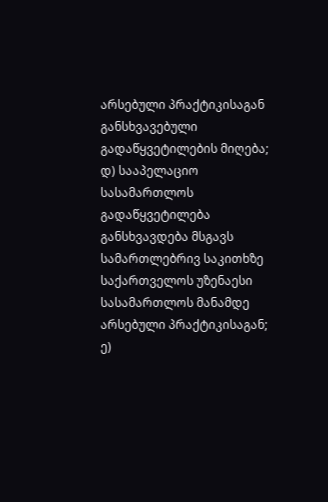არსებული პრაქტიკისაგან განსხვავებული გადაწყვეტილების მიღება;
დ) სააპელაციო სასამართლოს გადაწყვეტილება განსხვავდება მსგავს სამართლებრივ საკითხზე საქართველოს უზენაესი სასამართლოს მანამდე არსებული პრაქტიკისაგან;
ე)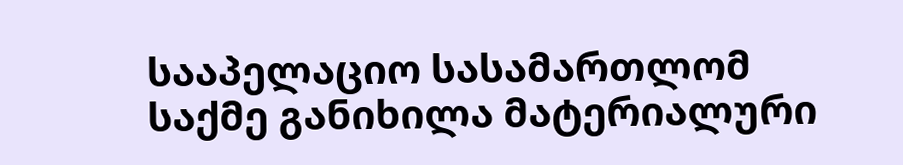სააპელაციო სასამართლომ საქმე განიხილა მატერიალური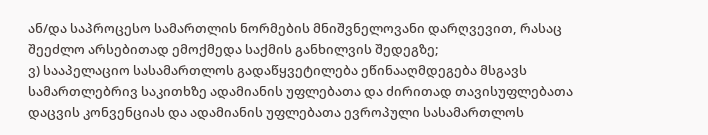ან/და საპროცესო სამართლის ნორმების მნიშვნელოვანი დარღვევით, რასაც შეეძლო არსებითად ემოქმედა საქმის განხილვის შედეგზე;
ვ) სააპელაციო სასამართლოს გადაწყვეტილება ეწინააღმდეგება მსგავს სამართლებრივ საკითხზე ადამიანის უფლებათა და ძირითად თავისუფლებათა დაცვის კონვენციას და ადამიანის უფლებათა ევროპული სასამართლოს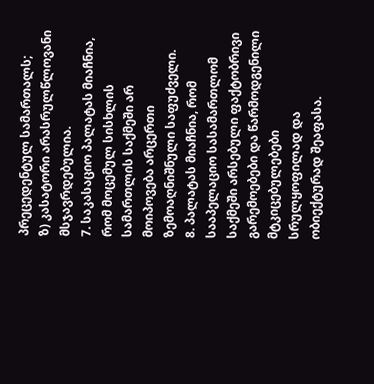პრეცედენტულ სამართალს;
ზ) კასატორი არასრულწლოვანი მსჯავრდებულია.
7. საკასაციო პალატას მიაჩნია, რომ მოცემულ სისხლის სამართლის საქმეში არ მოიპოვება არცერთი ზემოაღნიშნული საფუძველი.
8. პალატას მიაჩნია, რომ სააპელაციო სასამართლომ საქმეში არსებული ფაქტობრივი გარემოებები და წარმოდგენილი მტკიცებულებები სრულყოფილად და ობიექტურად შეაფასა.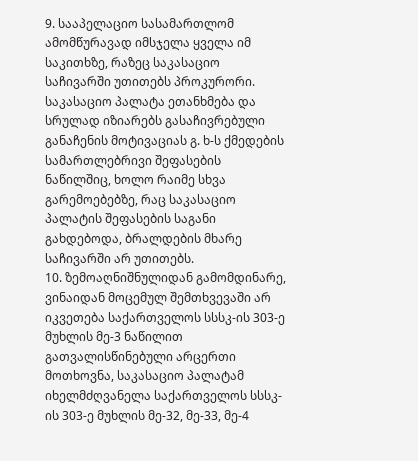9. სააპელაციო სასამართლომ ამომწურავად იმსჯელა ყველა იმ საკითხზე, რაზეც საკასაციო საჩივარში უთითებს პროკურორი. საკასაციო პალატა ეთანხმება და სრულად იზიარებს გასაჩივრებული განაჩენის მოტივაციას გ. ხ-ს ქმედების სამართლებრივი შეფასების ნაწილშიც, ხოლო რაიმე სხვა გარემოებებზე, რაც საკასაციო პალატის შეფასების საგანი გახდებოდა, ბრალდების მხარე საჩივარში არ უთითებს.
10. ზემოაღნიშნულიდან გამომდინარე, ვინაიდან მოცემულ შემთხვევაში არ იკვეთება საქართველოს სსსკ-ის 303-ე მუხლის მე-3 ნაწილით გათვალისწინებული არცერთი მოთხოვნა, საკასაციო პალატამ იხელმძღვანელა საქართველოს სსსკ-ის 303-ე მუხლის მე-32, მე-33, მე-4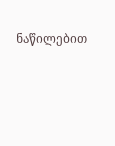ნაწილებით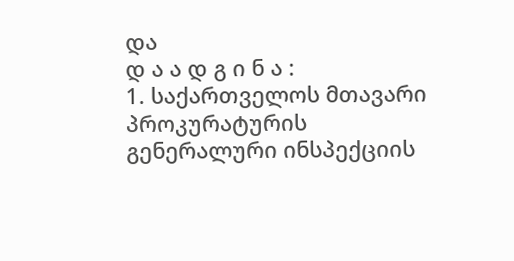და
დ ა ა დ გ ი ნ ა :
1. საქართველოს მთავარი პროკურატურის გენერალური ინსპექციის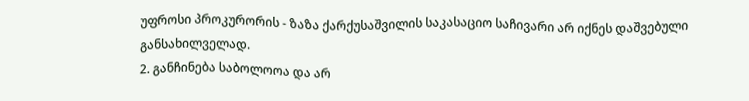უფროსი პროკურორის - ზაზა ქარქუსაშვილის საკასაციო საჩივარი არ იქნეს დაშვებული განსახილველად.
2. განჩინება საბოლოოა და არ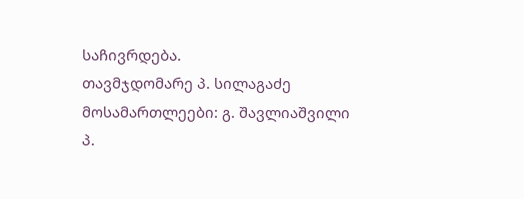საჩივრდება.
თავმჯდომარე პ. სილაგაძე
მოსამართლეები: გ. შავლიაშვილი
პ.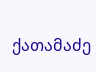ქათამაძე